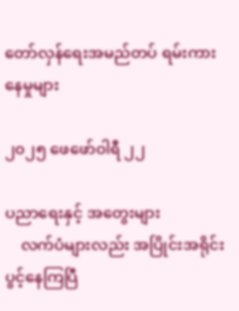တော်လှန်ရေးအမည်တပ် ရမ်းကားနေမှုများ

၂၀၂၅ ဖေဖော်ဝါရီ ၂၂

ပညာရေးနှင့် အတွေးများ
    လက်ပံများလည်း အပြိုင်းအရိုင်း ပွင့်နေကြပြီ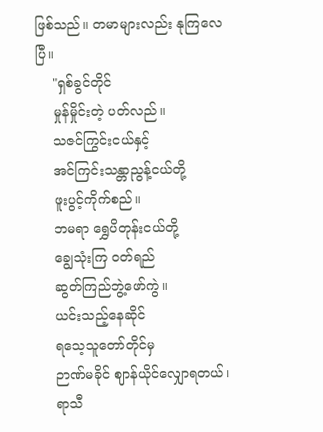ဖြစ်သည်။ တမာများလည်း နုကြလေပြီ။
    "ရှစ်ခွင်တိုင်
    မှုန်မှိုင်းတဲ့ ပတ်လည်။
    သဇင်ကြွင်းငယ်နှင့်
    အင်ကြင်းသန္တာညွန့်ငယ်တို့
    ဖူးပွင့်ကိုက်စည်။
    ဘမရာ ရွှေပိတုန်းငယ်တို့
    ချွေသုံးကြ ဝတ်ရည်
    ဆွတ်ကြည်ဘွဲ့ဖော်ကွဲ။
    ယင်းသည့်နေဆိုင်
    ရသေ့သူတော်တိုင်မှ
    ဉာဏ်မခိုင် ဈာန်ယိုင်လျှောရတယ်၊
    ရာသီ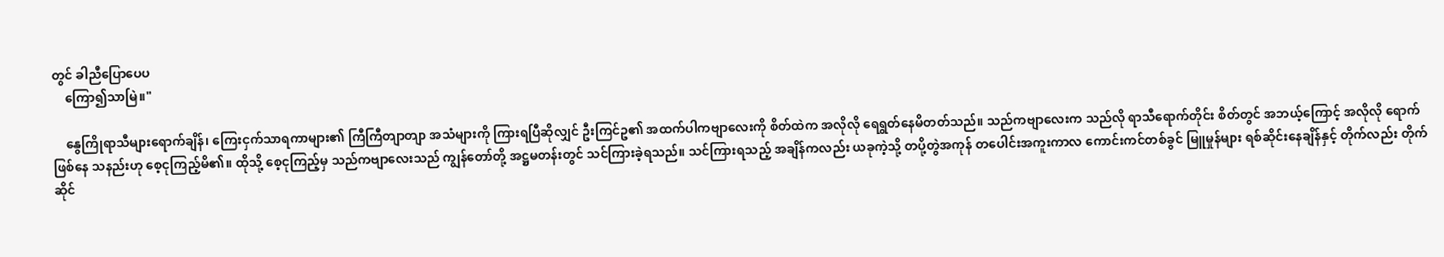တွင် ခါညီပြောပေပ
    ကြော၍သာမြဲ။"

    နွေကြိုရာသီများရောက်ချိန်၊ ကြေးငှက်သာရကာများ၏ ကြီကြီတျာတျာ အသံများကို ကြားရပြီဆိုလျှင် ဦးကြင်ဥ၏ အထက်ပါကဗျာလေးကို စိတ်ထဲက အလိုလို ရေရွတ်နေမိတတ်သည်။ သည်ကဗျာလေးက သည်လို ရာသီရောက်တိုင်း စိတ်တွင် အဘယ့်ကြောင့် အလိုလို ရောက်ဖြစ်နေ သနည်းဟု စေ့ငုကြည့်မိ၏။ ထိုသို့ စေ့ငုကြည့်မှ သည်ကဗျာလေးသည် ကျွန်တော်တို့ အဋ္ဌမတန်းတွင် သင်ကြားခဲ့ရသည်။ သင်ကြားရသည့် အချိန်ကလည်း ယခုကဲ့သို့ တပို့တွဲအကုန် တပေါင်းအကူးကာလ ကောင်းကင်တစ်ခွင် မြူမှုန်များ ရစ်ဆိုင်းနေချိန်နှင့် တိုက်လည်း တိုက်ဆိုင်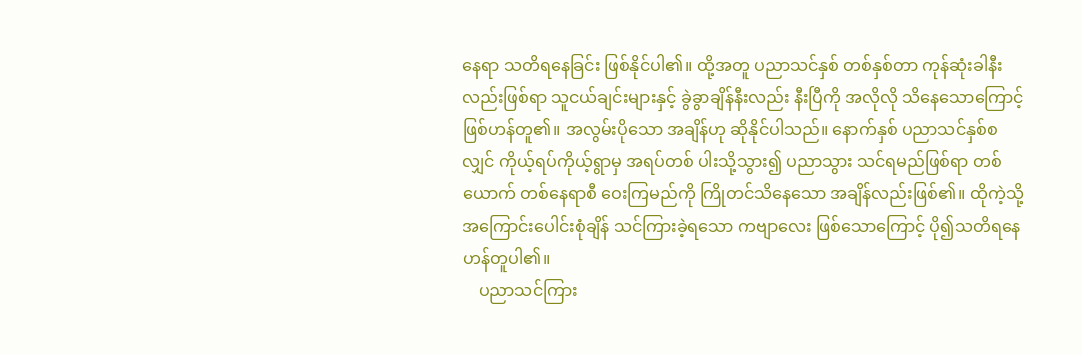နေရာ သတိရနေခြင်း ဖြစ်နိုင်ပါ၏။ ထို့အတူ ပညာသင်နှစ် တစ်နှစ်တာ ကုန်ဆုံးခါနီးလည်းဖြစ်ရာ သူငယ်ချင်းများနှင့် ခွဲခွာချိန်နီးလည်း နီးပြီကို အလိုလို သိနေသောကြောင့် ဖြစ်ဟန်တူ၏။ အလွမ်းပိုသော အချိန်ဟု ဆိုနိုင်ပါသည်။ နောက်နှစ် ပညာသင်နှစ်စလျှင် ကိုယ့်ရပ်ကိုယ့်ရွာမှ အရပ်တစ် ပါးသို့သွား၍ ပညာသွား သင်ရမည်ဖြစ်ရာ တစ်ယောက် တစ်နေရာစီ ဝေးကြမည်ကို ကြိုတင်သိနေသော အချိန်လည်းဖြစ်၏။ ထိုကဲ့သို့ အကြောင်းပေါင်းစုံချိန် သင်ကြားခဲ့ရသော ကဗျာလေး ဖြစ်သောကြောင့် ပို၍သတိရနေ ဟန်တူပါ၏။
    ပညာသင်ကြား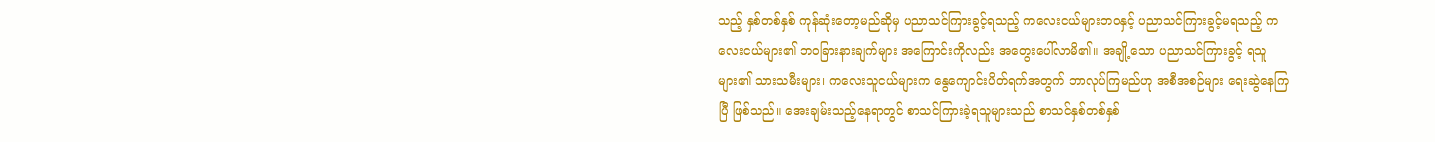သည့် နှစ်တစ်နှစ် ကုန်ဆုံးတော့မည်ဆိုမှ ပညာသင်ကြားခွင့်ရသည့် ကလေးငယ်များဘဝနှင့် ပညာသင်ကြားခွင့်မရသည့် ကလေးငယ်များ၏ ဘဝခြားနားချက်များ အကြောင်းကိုလည်း အတွေးပေါ်လာမိ၏။ အချို့သော ပညာသင်ကြားခွင့် ရသူများ၏ သားသမီးများ၊ ကလေးသူငယ်များက နွေကျောင်းပိတ်ရက်အတွက် ဘာလုပ်ကြမည်ဟု အစီအစဉ်များ ရေးဆွဲနေကြပြီ ဖြစ်သည်။ အေးချမ်းသည့်နေရာတွင် စာသင်ကြားခဲ့ရသူများသည် စာသင်နှစ်တစ်နှစ်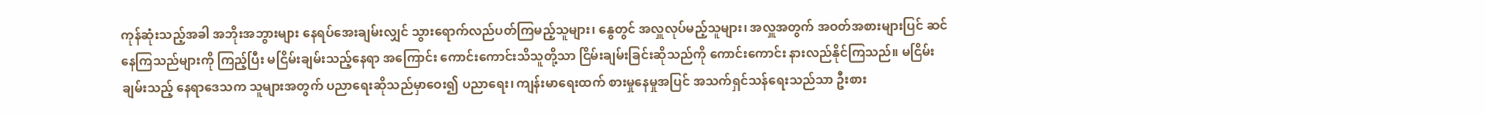ကုန်ဆုံးသည့်အခါ အဘိုးအဘွားများ နေရပ်အေးချမ်းလျှင် သွားရောက်လည်ပတ်ကြမည့်သူများ၊ နွေတွင် အလှူလုပ်မည့်သူများ၊ အလှူအတွက် အဝတ်အစားများပြင် ဆင်နေကြသည်များကို ကြည့်ပြီး မငြိမ်းချမ်းသည့်နေရာ အကြောင်း ကောင်းကောင်းသိသူတို့သာ ငြိမ်းချမ်းခြင်းဆိုသည်ကို ကောင်းကောင်း နားလည်နိုင်ကြသည်။ မငြိမ်းချမ်းသည့် နေရာဒေသက သူများအတွက် ပညာရေးဆိုသည်မှာဝေး၍ ပညာရေး၊ ကျန်းမာရေးထက် စားမှုနေမှုအပြင် အသက်ရှင်သန်ရေးသည်သာ ဦးစား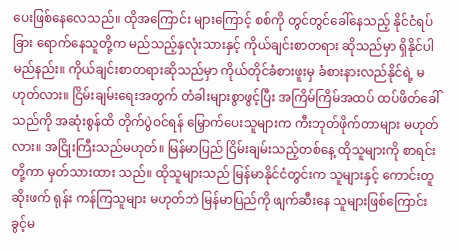ပေးဖြစ်နေလေသည်။ ထိုအကြောင်း များကြောင့် စစ်ကို တွင်တွင်ခေါ်နေသည့် နိုင်ငံရပ်ခြား ရောက်နေသူတို့က မည်သည့်နှလုံးသားနှင့် ကိုယ်ချင်းစာတရား ဆိုသည်မှာ ရှိနိုင်ပါမည်နည်း။ ကိုယ်ချင်းစာတရားဆိုသည်မှာ ကိုယ်တိုင်ခံစားဖူးမှ ခံစားနားလည်နိုင်ရဲ့ မဟုတ်လား။ ငြိမ်းချမ်းရေးအတွက် တံခါးများစွာဖွင့်ပြီး အကြိမ်ကြိမ်အထပ် ထပ်ဖိတ်ခေါ်သည်ကို အဆုံးစွန်ထိ တိုက်ပွဲဝင်ရန် မြှောက်ပေးသူများက ကီးဘုတ်ဖိုက်တာများ မဟုတ်လား။ အငြိုးကြီးသည်မဟုတ်။ မြန်မာပြည် ငြိမ်းချမ်းသည့်တစ်နေ့ ထိုသူများကို စာရင်းတို့ကာ မှတ်သားထား သည်။ ထိုသူများသည် မြန်မာနိုင်ငံတွင်းက သူများနှင့် ကောင်းတူဆိုးဖက် ရုန်း ကန်ကြသူများ မဟုတ်ဘဲ မြန်မာပြည်ကို ဖျက်ဆီးနေ သူများဖြစ်ကြောင်း ခွင့်မ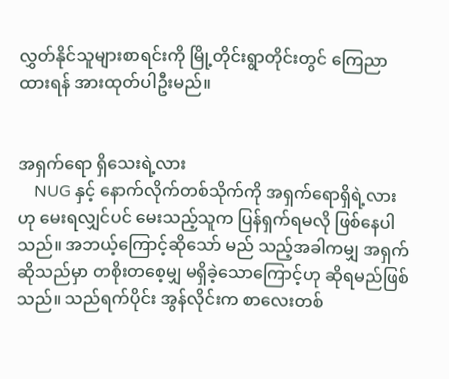လွှတ်နိုင်သူများစာရင်းကို မြို့တိုင်းရွာတိုင်းတွင် ကြေညာထားရန် အားထုတ်ပါဦးမည်။


အရှက်ရော ရှိသေးရဲ့လား
    NUG နှင့် နောက်လိုက်တစ်သိုက်ကို အရှက်ရောရှိရဲ့လားဟု မေးရလျှင်ပင် မေးသည့်သူက ပြန်ရှက်ရမလို ဖြစ်နေပါသည်။ အဘယ့်ကြောင့်ဆိုသော် မည် သည့်အခါကမျှ အရှက်ဆိုသည်မှာ တစိုးတစေ့မျှ မရှိခဲ့သောကြောင့်ဟု ဆိုရမည်ဖြစ်သည်။ သည်ရက်ပိုင်း အွန်လိုင်းက စာလေးတစ်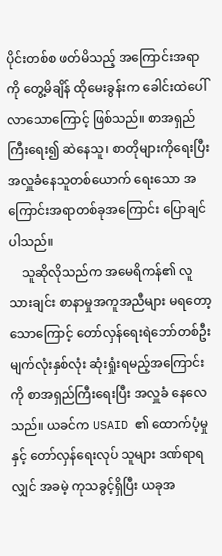ပိုင်းတစ်စ ဖတ်မိသည့် အကြောင်းအရာကို တွေ့မိချိန် ထိုမေးခွန်းက ခေါင်းထဲပေါ် လာသောကြောင့် ဖြစ်သည်။ စာအရှည်ကြီးရေး၍ ဆဲနေသူ၊ စာတိုများကိုရေးပြီး အလှူခံနေသူတစ်ယောက် ရေးသော အကြောင်းအရာတစ်ခုအကြောင်း ပြောချင်ပါသည်။
    သူဆိုလိုသည်က အမေရိကန်၏ လူသားချင်း စာနာမှုအကူအညီများ မရတော့သောကြောင့် တော်လှန်ရေးရဲဘော်တစ်ဦး မျက်လုံးနှစ်လုံး ဆုံးရှုံးရမည့်အကြောင်းကို စာအရှည်ကြီးရေးပြီး အလှူခံ နေလေသည်။ ယခင်က USAID ၏ ထောက်ပံ့မှုနှင့် တော်လှန်ရေးလုပ် သူများ ဒဏ်ရာရလျှင် အခမဲ့ ကုသခွင့်ရှိပြီး ယခုအ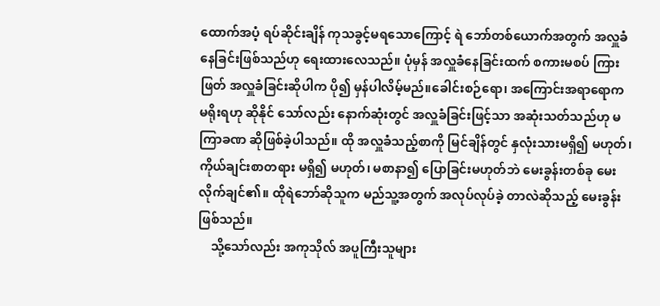ထောက်အပံ့ ရပ်ဆိုင်းချိန် ကုသခွင့်မရသောကြောင့် ရဲ ဘော်တစ်ယောက်အတွက် အလှူခံနေခြင်းဖြစ်သည်ဟု ရေးထားလေသည်။ ပုံမှန် အလှူခံနေခြင်းထက် စကားမစပ် ကြားဖြတ် အလှူခံခြင်းဆိုပါက ပို၍ မှန်ပါလိမ့်မည်။ခေါင်းစဉ်ရော၊ အကြောင်းအရာရောက မရိုးရဟု ဆိုနိုင် သော်လည်း နောက်ဆုံးတွင် အလှူခံခြင်းဖြင့်သာ အဆုံးသတ်သည်ဟု မကြာခဏ ဆိုဖြစ်ခဲ့ပါသည်။ ထို အလှူခံသည့်စာကို မြင်ချိန်တွင် နှလုံးသားမရှိ၍ မဟုတ်၊ ကိုယ်ချင်းစာတရား မရှိ၍ မဟုတ်၊ မစာနာ၍ ပြောခြင်းမဟုတ်ဘဲ မေးခွန်းတစ်ခု မေးလိုက်ချင်၏။ ထိုရဲဘော်ဆိုသူက မည်သူ့အတွက် အလုပ်လုပ်ခဲ့ တာလဲဆိုသည့် မေးခွန်း ဖြစ်သည်။
    သို့သော်လည်း အကုသိုလ် အပူကြီးသူများ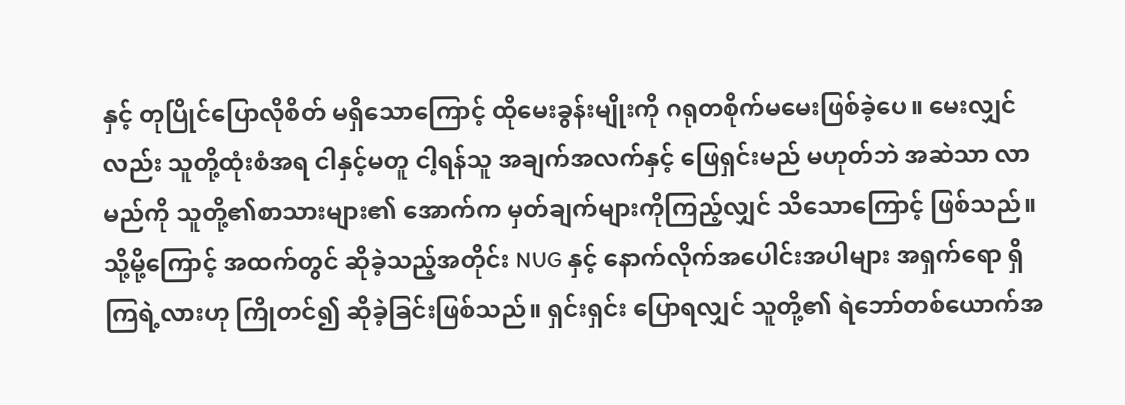နှင့် တုပြိုင်ပြောလိုစိတ် မရှိသောကြောင့် ထိုမေးခွန်းမျိုးကို ဂရုတစိုက်မမေးဖြစ်ခဲ့ပေ။ မေးလျှင်လည်း သူတို့ထုံးစံအရ ငါနှင့်မတူ ငါ့ရန်သူ အချက်အလက်နှင့် ဖြေရှင်းမည် မဟုတ်ဘဲ အဆဲသာ လာမည်ကို သူတို့၏စာသားများ၏ အောက်က မှတ်ချက်များကိုကြည့်လျှင် သိသောကြောင့် ဖြစ်သည်။ သို့မို့ကြောင့် အထက်တွင် ဆိုခဲ့သည့်အတိုင်း NUG နှင့် နောက်လိုက်အပေါင်းအပါများ အရှက်ရော ရှိကြရဲ့လားဟု ကြိုတင်၍ ဆိုခဲ့ခြင်းဖြစ်သည်။ ရှင်းရှင်း ပြောရလျှင် သူတို့၏ ရဲဘော်တစ်ယောက်အ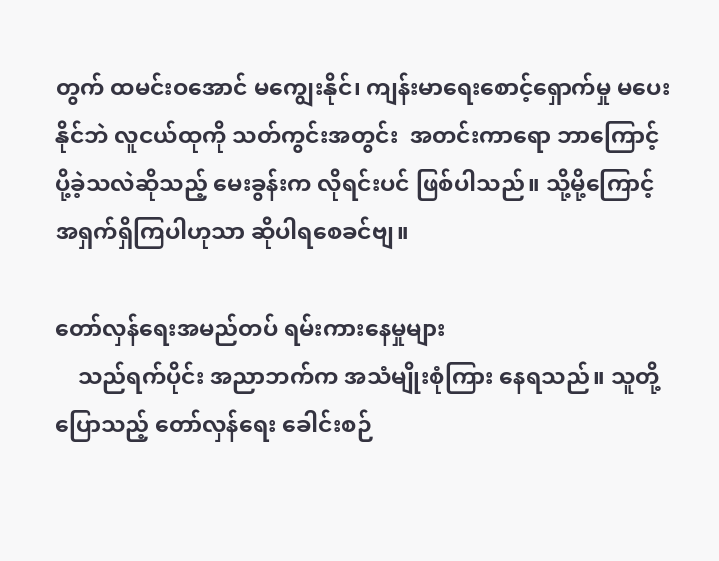တွက် ထမင်းဝအောင် မကျွေးနိုင်၊ ကျန်းမာရေးစောင့်ရှောက်မှု မပေးနိုင်ဘဲ လူငယ်ထုကို သတ်ကွင်းအတွင်း  အတင်းကာရော ဘာကြောင့် ပို့ခဲ့သလဲဆိုသည့် မေးခွန်းက လိုရင်းပင် ဖြစ်ပါသည်။ သို့မို့ကြောင့် အရှက်ရှိကြပါဟုသာ ဆိုပါရစေခင်ဗျ။

တော်လှန်ရေးအမည်တပ် ရမ်းကားနေမှုများ
    သည်ရက်ပိုင်း အညာဘက်က အသံမျိုးစုံကြား နေရသည်။ သူတို့ပြောသည့် တော်လှန်ရေး ခေါင်းစဉ်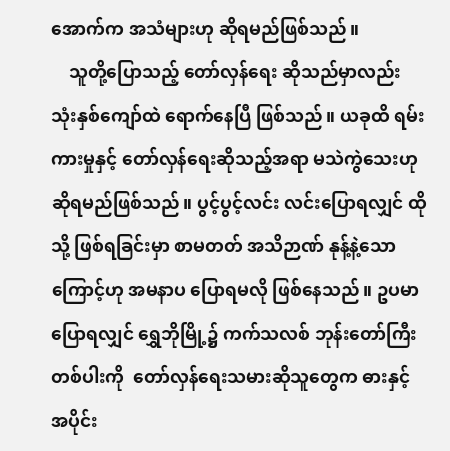အောက်က အသံများဟု ဆိုရမည်ဖြစ်သည်။
    သူတို့ပြောသည့် တော်လှန်ရေး ဆိုသည်မှာလည်း သုံးနှစ်ကျော်ထဲ ရောက်နေပြီ ဖြစ်သည်။ ယခုထိ ရမ်းကားမှုနှင့် တော်လှန်ရေးဆိုသည့်အရာ မသဲကွဲသေးဟု ဆိုရမည်ဖြစ်သည်။ ပွင့်ပွင့်လင်း လင်းပြောရလျှင် ထိုသို့ ဖြစ်ရခြင်းမှာ စာမတတ် အသိဉာဏ် နုန့်နဲ့သော ကြောင့်ဟု အမနာပ ပြောရမလို ဖြစ်နေသည်။ ဥပမာပြောရလျှင် ရွှေဘိုမြို့၌ ကက်သလစ် ဘုန်းတော်ကြီးတစ်ပါးကို  တော်လှန်ရေးသမားဆိုသူတွေက ဓားနှင့်အပိုင်း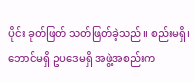ပိုင်း ခုတ်ဖြတ် သတ်ဖြတ်ခဲ့သည်။ စည်းမရှိ၊ ဘောင်မရှိ ဥပဒေမရှိ အဖွဲ့အစည်းက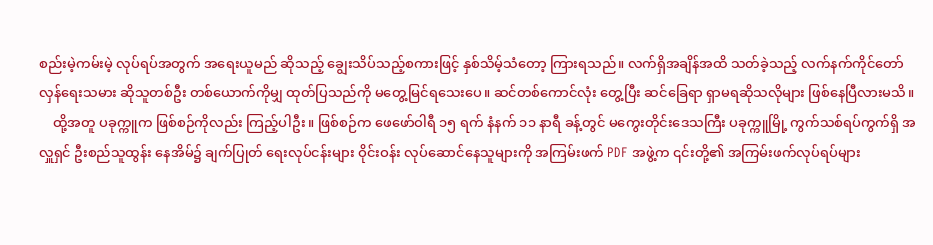စည်းမဲ့ကမ်းမဲ့ လုပ်ရပ်အတွက် အရေးယူမည် ဆိုသည့် ချွေးသိပ်သည့်စကားဖြင့် နှစ်သိမ့်သံတော့ ကြားရသည်။ လက်ရှိအချိန်အထိ သတ်ခဲ့သည့် လက်နက်ကိုင်တော်လှန်ရေးသမား ဆိုသူတစ်ဦး တစ်ယောက်ကိုမျှ ထုတ်ပြသည်ကို မတွေ့မြင်ရသေးပေ။ ဆင်တစ်ကောင်လုံး တွေ့ပြီး ဆင်ခြေရာ ရှာမရဆိုသလိုများ ဖြစ်နေပြီလားမသိ။
    ထို့အတူ ပခုက္ကူက ဖြစ်စဉ်ကိုလည်း ကြည့်ပါဦး။ ဖြစ်စဉ်က ဖေဖော်ဝါရီ ၁၅ ရက် နံနက် ၁၁ နာရီ ခန့်တွင် မကွေးတိုင်းဒေသကြီး ပခုက္ကူမြို့ ကွက်သစ်ရပ်ကွက်ရှိ အလှူရှင် ဦးစည်သူထွန်း နေအိမ်၌ ချက်ပြုတ် ရေးလုပ်ငန်းများ ဝိုင်းဝန်း လုပ်ဆောင်နေသူများကို အကြမ်းဖက် PDF အဖွဲ့က ၎င်းတို့၏ အကြမ်းဖက်လုပ်ရပ်များ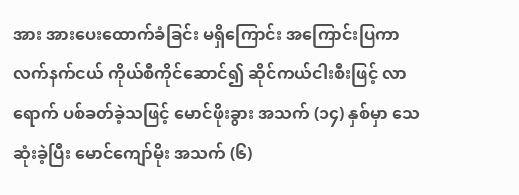အား အားပေးထောက်ခံခြင်း မရှိကြောင်း အကြောင်းပြကာ လက်နက်ငယ် ကိုယ်စီကိုင်ဆောင်၍ ဆိုင်ကယ်ငါးစီးဖြင့် လာရောက် ပစ်ခတ်ခဲ့သဖြင့် မောင်ဖိုးခွား အသက် (၁၄) နှစ်မှာ သေဆုံးခဲ့ပြီး မောင်ကျော်မိုး အသက် (၆)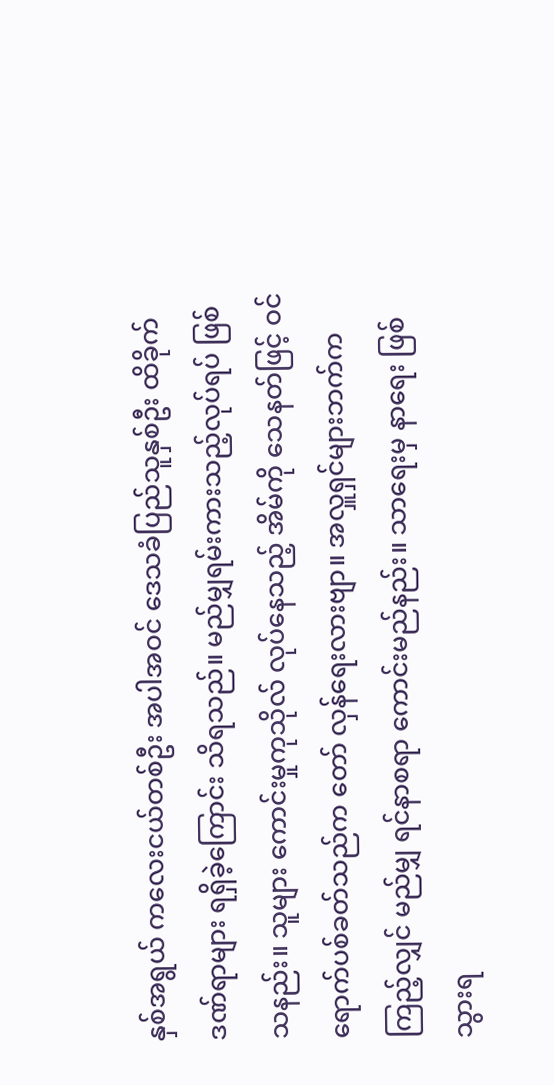နှစ်အရွယ် ကလေးငယ်တစ်ဦး အပါအဝင် ဒေသခံပြည်သူနှစ်ဦး ထိခိုက်ဒဏ်ရာများ ရရှိခဲ့ကြောင်း သိရသည်။ မည်မျှရမ်းကားသည့်လုပ်ရပ် ဖြစ်သနည်း။ သူများ ကောင်းမှုကုသိုလ် လုပ်နေသည့် အိမ်ကို သေနတ်ဖြင့် ဝင်ရောက်ပစ်ခတ်သည်က တော် လှန်ရေးလားဗျာ။ အလှူရှင်များဘက်ကကြည့်လျှင် မည်မျှ ရင်နာစရာ ကောင်းမည်နည်း။ သာရေးမှ နာရေး ဖြစ်သွားရ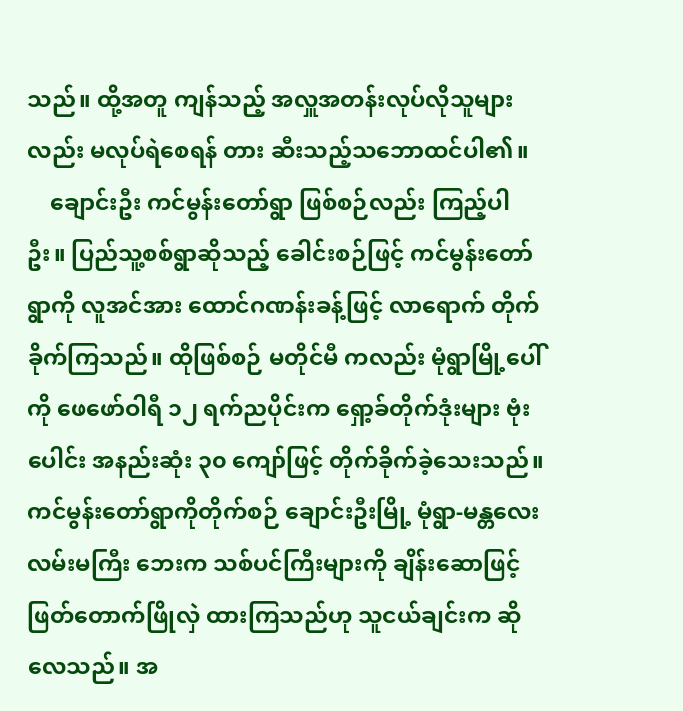သည်။ ထို့အတူ ကျန်သည့် အလှူအတန်းလုပ်လိုသူများလည်း မလုပ်ရဲစေရန် တား ဆီးသည့်သဘောထင်ပါ၏။
    ချောင်းဦး ကင်မွန်းတော်ရွာ ဖြစ်စဉ်လည်း ကြည့်ပါဦး။ ပြည်သူ့စစ်ရွာဆိုသည့် ခေါင်းစဉ်ဖြင့် ကင်မွန်းတော်ရွာကို လူအင်အား ထောင်ဂဏန်းခန့်ဖြင့် လာရောက် တိုက်ခိုက်ကြသည်။ ထိုဖြစ်စဉ် မတိုင်မီ ကလည်း မုံရွာမြို့ပေါ်ကို ဖေဖော်ဝါရီ ၁၂ ရက်ညပိုင်းက ရှော့ခ်တိုက်ဒုံးများ ဗုံးပေါင်း အနည်းဆုံး ၃၀ ကျော်ဖြင့် တိုက်ခိုက်ခဲ့သေးသည်။ ကင်မွန်းတော်ရွာကိုတိုက်စဉ် ချောင်းဦးမြို့ မုံရွာ-မန္တလေးလမ်းမကြီး ဘေးက သစ်ပင်ကြီးများကို ချိန်းဆောဖြင့် ဖြတ်တောက်ဖြိုလှဲ ထားကြသည်ဟု သူငယ်ချင်းက ဆိုလေသည်။ အ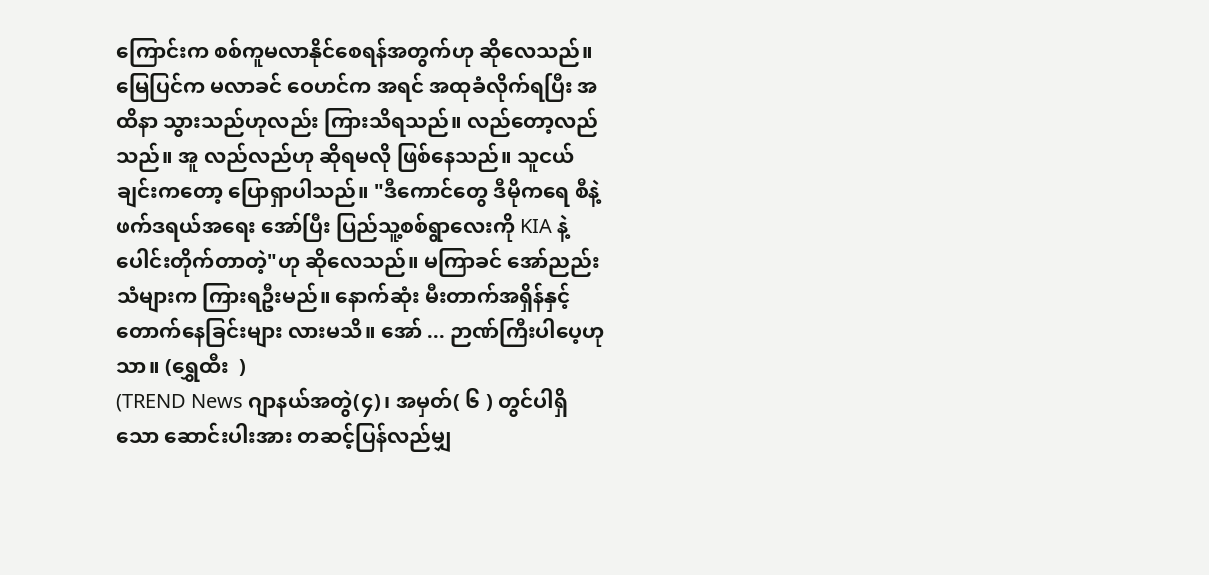ကြောင်းက စစ်ကူမလာနိုင်စေရန်အတွက်ဟု ဆိုလေသည်။ မြေပြင်က မလာခင် ဝေဟင်က အရင် အထုခံလိုက်ရပြီး အထိနာ သွားသည်ဟုလည်း ကြားသိရသည်။ လည်တော့လည်သည်။ အူ လည်လည်ဟု ဆိုရမလို ဖြစ်နေသည်။ သူငယ်ချင်းကတော့ ပြောရှာပါသည်။ "ဒီကောင်တွေ ဒီမိုကရေ စီနဲ့ ဖက်ဒရယ်အရေး အော်ပြီး ပြည်သူ့စစ်ရွာလေးကို KIA နဲ့ ပေါင်းတိုက်တာတဲ့"ဟု ဆိုလေသည်။ မကြာခင် အော်ညည်းသံများက ကြားရဦးမည်။ နောက်ဆုံး မီးတာက်အရှိန်နှင့် တောက်နေခြင်းများ လားမသိ။ အော် ... ဉာဏ်ကြီးပါပေ့ဟုသာ။ (ရွှေထီး  )
(TREND News ဂျာနယ်အတွဲ(၄)၊ အမှတ်( ၆ ) တွင်ပါရှိသော ဆောင်းပါးအား တဆင့်ပြန်လည်မျှ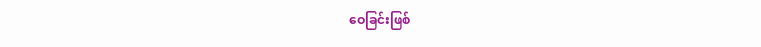ဝေခြင်းဖြစ်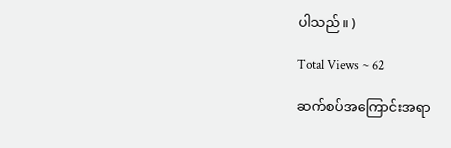ပါသည်။ )

Total Views ~ 62

ဆက်စပ်အကြောင်းအရာ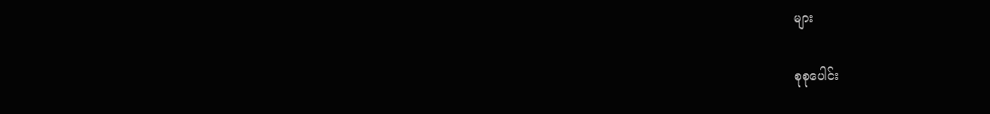များ

စုစုပေါင်း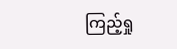ကြည့်ရှု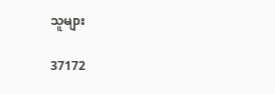သူများ

37172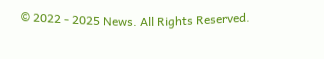© 2022 - 2025 News. All Rights Reserved.